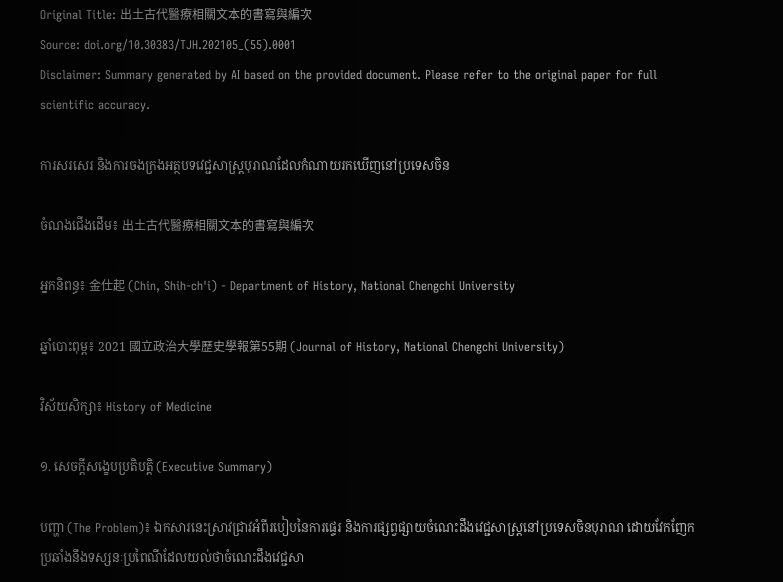Original Title: 出土古代醫療相關文本的書寫與編次
Source: doi.org/10.30383/TJH.202105_(55).0001
Disclaimer: Summary generated by AI based on the provided document. Please refer to the original paper for full scientific accuracy.

ការសរសេរ និងការចងក្រងអត្ថបទវេជ្ជសាស្ត្របុរាណដែលកំណាយរកឃើញនៅប្រទេសចិន

ចំណងជើងដើម៖ 出土古代醫療相關文本的書寫與編次

អ្នកនិពន្ធ៖ 金仕起 (Chin, Shih-ch'i) - Department of History, National Chengchi University

ឆ្នាំបោះពុម្ព៖ 2021 國立政治大學歷史學報第55期 (Journal of History, National Chengchi University)

វិស័យសិក្សា៖ History of Medicine

១. សេចក្តីសង្ខេបប្រតិបត្តិ (Executive Summary)

បញ្ហា (The Problem)៖ ឯកសារនេះស្រាវជ្រាវអំពីរបៀបនៃការផ្ទេរ និងការផ្សព្វផ្សាយចំណេះដឹងវេជ្ជសាស្ត្រនៅប្រទេសចិនបុរាណ ដោយវែកញែកប្រឆាំងនឹងទស្សនៈប្រពៃណីដែលយល់ថាចំណេះដឹងវេជ្ជសា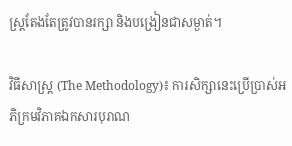ស្ត្រតែងតែត្រូវបានរក្សា និងបង្រៀនជាសម្ងាត់។

វិធីសាស្ត្រ (The Methodology)៖ ការសិក្សានេះប្រើប្រាស់អភិក្រមវិភាគឯកសារបុរាណ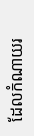ដែលកំណាយរ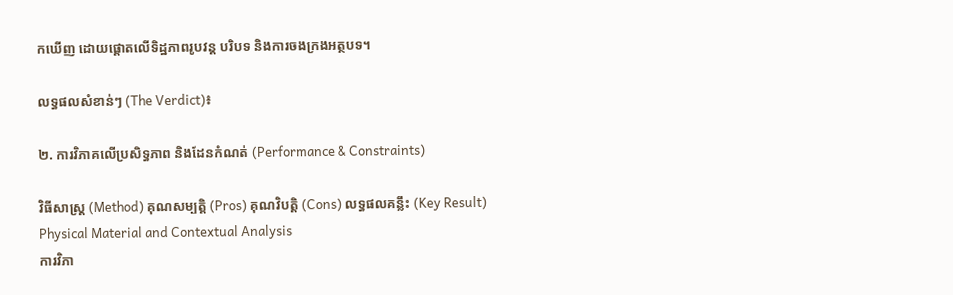កឃើញ ដោយផ្តោតលើទិដ្ឋភាពរូបវន្ត បរិបទ និងការចងក្រងអត្ថបទ។

លទ្ធផលសំខាន់ៗ (The Verdict)៖

២. ការវិភាគលើប្រសិទ្ធភាព និងដែនកំណត់ (Performance & Constraints)

វិធីសាស្ត្រ (Method) គុណសម្បត្តិ (Pros) គុណវិបត្តិ (Cons) លទ្ធផលគន្លឹះ (Key Result)
Physical Material and Contextual Analysis
ការវិភា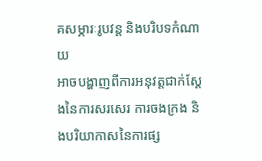គសម្ភារៈរូបវន្ត និងបរិបទកំណាយ
អាចបង្ហាញពីការអនុវត្តជាក់ស្តែងនៃការសរសេរ ការចងក្រង និងបរិយាកាសនៃការផ្ស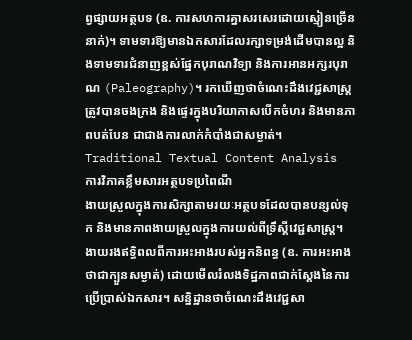ព្វផ្សាយអត្ថបទ (ឧ. ការសហការគ្នាសរសេរដោយស្មៀនច្រើននាក់)។ ទាមទារឱ្យមានឯកសារដែលរក្សាទម្រង់ដើមបានល្អ និងទាមទារជំនាញខ្ពស់ផ្នែកបុរាណវិទ្យា និងការអានអក្សរបុរាណ (Paleography)។ រកឃើញថាចំណេះដឹងវេជ្ជសាស្ត្រត្រូវបានចងក្រង និងផ្ទេរក្នុងបរិយាកាសបើកចំហរ និងមានភាពបត់បែន ជាជាងការលាក់កំបាំងជាសម្ងាត់។
Traditional Textual Content Analysis
ការវិភាគខ្លឹមសារអត្ថបទប្រពៃណី
ងាយស្រួលក្នុងការសិក្សាតាមរយៈអត្ថបទដែលបានបន្សល់ទុក និងមានភាពងាយស្រួលក្នុងការយល់ពីទ្រឹស្តីវេជ្ជសាស្ត្រ។ ងាយរងឥទ្ធិពលពីការអះអាងរបស់អ្នកនិពន្ធ (ឧ. ការអះអាងថាជាក្បួនសម្ងាត់) ដោយមើលរំលងទិដ្ឋភាពជាក់ស្តែងនៃការប្រើប្រាស់ឯកសារ។ សន្និដ្ឋានថាចំណេះដឹងវេជ្ជសា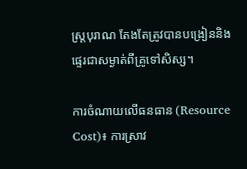ស្ត្របុរាណ តែងតែត្រូវបានបង្រៀននិងផ្ទេរជាសម្ងាត់ពីគ្រូទៅសិស្ស។

ការចំណាយលើធនធាន (Resource Cost)៖ ការស្រាវ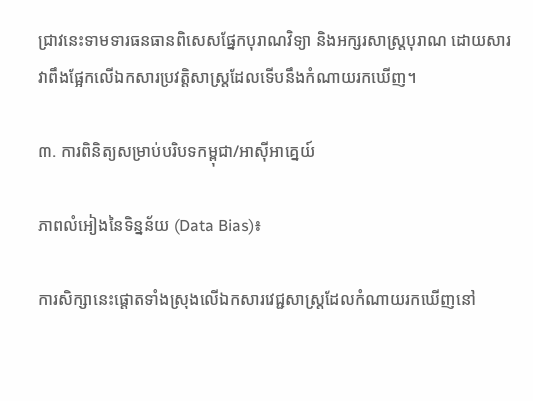ជ្រាវនេះទាមទារធនធានពិសេសផ្នែកបុរាណវិទ្យា និងអក្សរសាស្ត្របុរាណ ដោយសារវាពឹងផ្អែកលើឯកសារប្រវត្តិសាស្ត្រដែលទើបនឹងកំណាយរកឃើញ។

៣. ការពិនិត្យសម្រាប់បរិបទកម្ពុជា/អាស៊ីអាគ្នេយ៍

ភាពលំអៀងនៃទិន្នន័យ (Data Bias)៖

ការសិក្សានេះផ្តោតទាំងស្រុងលើឯកសារវេជ្ជសាស្ត្រដែលកំណាយរកឃើញនៅ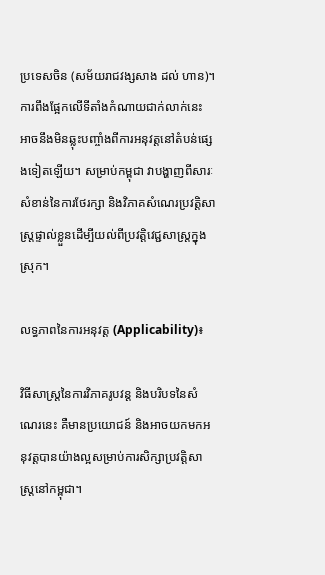ប្រទេសចិន (សម័យរាជវង្សសាង ដល់ ហាន)។ ការពឹងផ្អែកលើទីតាំងកំណាយជាក់លាក់នេះ អាចនឹងមិនឆ្លុះបញ្ចាំងពីការអនុវត្តនៅតំបន់ផ្សេងទៀតឡើយ។ សម្រាប់កម្ពុជា វាបង្ហាញពីសារៈសំខាន់នៃការថែរក្សា និងវិភាគសំណេរប្រវត្តិសាស្ត្រផ្ទាល់ខ្លួនដើម្បីយល់ពីប្រវត្តិវេជ្ជសាស្ត្រក្នុងស្រុក។

លទ្ធភាពនៃការអនុវត្ត (Applicability)៖

វិធីសាស្ត្រនៃការវិភាគរូបវន្ត និងបរិបទនៃសំណេរនេះ គឺមានប្រយោជន៍ និងអាចយកមកអនុវត្តបានយ៉ាងល្អសម្រាប់ការសិក្សាប្រវត្តិសាស្ត្រនៅកម្ពុជា។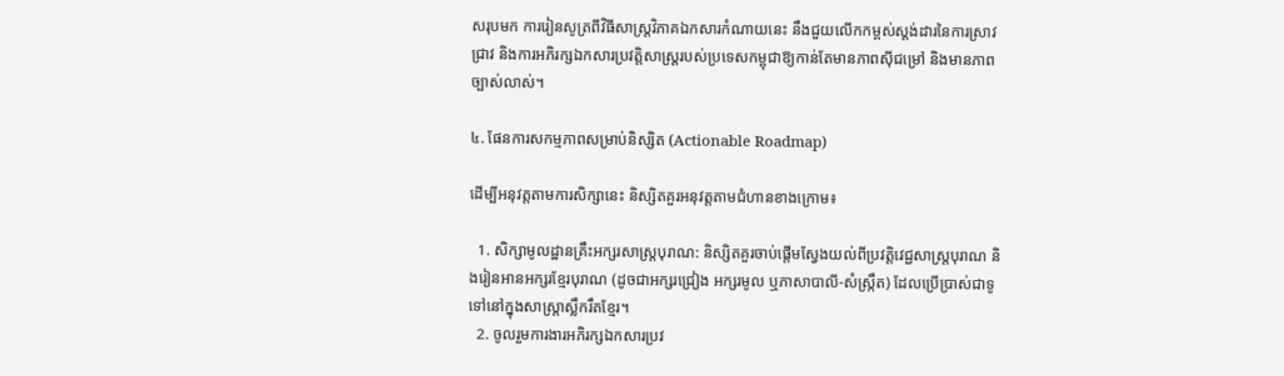សរុបមក ការរៀនសូត្រពីវិធីសាស្ត្រវិភាគឯកសារកំណាយនេះ នឹងជួយលើកកម្ពស់ស្តង់ដារនៃការស្រាវជ្រាវ និងការអភិរក្សឯកសារប្រវត្តិសាស្ត្ររបស់ប្រទេសកម្ពុជាឱ្យកាន់តែមានភាពស៊ីជម្រៅ និងមានភាពច្បាស់លាស់។

៤. ផែនការសកម្មភាពសម្រាប់និស្សិត (Actionable Roadmap)

ដើម្បីអនុវត្តតាមការសិក្សានេះ និស្សិតគួរអនុវត្តតាមជំហានខាងក្រោម៖

  1. សិក្សាមូលដ្ឋានគ្រឹះអក្សរសាស្ត្របុរាណ: និស្សិតគួរចាប់ផ្តើមស្វែងយល់ពីប្រវត្តិវេជ្ជសាស្ត្របុរាណ និងរៀនអានអក្សរខ្មែរបុរាណ (ដូចជាអក្សរជ្រៀង អក្សរមូល ឬភាសាបាលី-សំស្រ្កឹត) ដែលប្រើប្រាស់ជាទូទៅនៅក្នុងសាស្ត្រាស្លឹករឹតខ្មែរ។
  2. ចូលរួមការងារអភិរក្សឯកសារប្រវ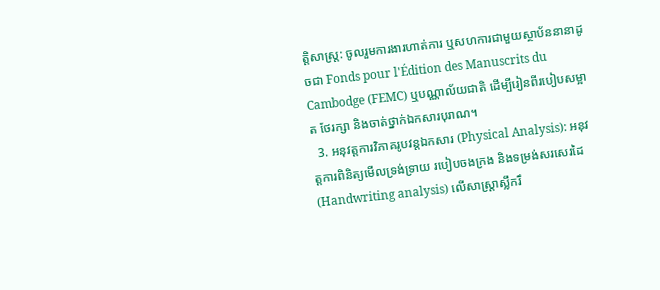ត្តិសាស្ត្រ: ចូលរួមការងារហាត់ការ ឬសហការជាមួយស្ថាប័ននានាដូចជា Fonds pour l'Édition des Manuscrits du Cambodge (FEMC) ឬបណ្ណាល័យជាតិ ដើម្បីរៀនពីរបៀបសម្អាត ថែរក្សា និងចាត់ថ្នាក់ឯកសារបុរាណ។
  3. អនុវត្តការវិភាគរូបវន្តឯកសារ (Physical Analysis): អនុវត្តការពិនិត្យមើលទ្រង់ទ្រាយ របៀបចងក្រង និងទម្រង់សរសេរដៃ (Handwriting analysis) លើសាស្ត្រាស្លឹករឹ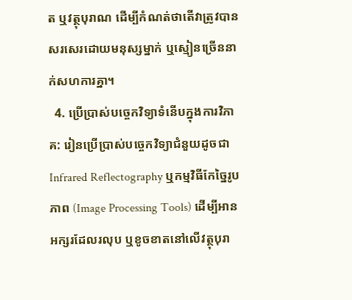ត ឬវត្ថុបុរាណ ដើម្បីកំណត់ថាតើវាត្រូវបានសរសេរដោយមនុស្សម្នាក់ ឬស្មៀនច្រើននាក់សហការគ្នា។
  4. ប្រើប្រាស់បច្ចេកវិទ្យាទំនើបក្នុងការវិភាគ: រៀនប្រើប្រាស់បច្ចេកវិទ្យាជំនួយដូចជា Infrared Reflectography ឬកម្មវិធីកែច្នៃរូបភាព (Image Processing Tools) ដើម្បីអានអក្សរដែលរលុប ឬខូចខាតនៅលើវត្ថុបុរា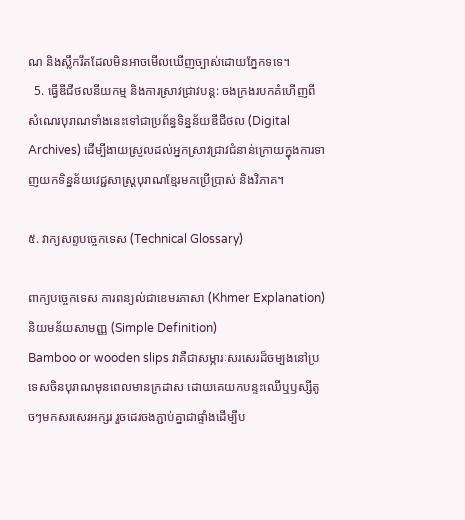ណ និងស្លឹករឹតដែលមិនអាចមើលឃើញច្បាស់ដោយភ្នែកទទេ។
  5. ធ្វើឌីជីថលនីយកម្ម និងការស្រាវជ្រាវបន្ត: ចងក្រងរបកគំហើញពីសំណេរបុរាណទាំងនេះទៅជាប្រព័ន្ធទិន្នន័យឌីជីថល (Digital Archives) ដើម្បីងាយស្រួលដល់អ្នកស្រាវជ្រាវជំនាន់ក្រោយក្នុងការទាញយកទិន្នន័យវេជ្ជសាស្ត្របុរាណខ្មែរមកប្រើប្រាស់ និងវិភាគ។

៥. វាក្យសព្ទបច្ចេកទេស (Technical Glossary)

ពាក្យបច្ចេកទេស ការពន្យល់ជាខេមរភាសា (Khmer Explanation) និយមន័យសាមញ្ញ (Simple Definition)
Bamboo or wooden slips វាគឺជាសម្ភារៈសរសេរដ៏ចម្បងនៅប្រទេសចិនបុរាណមុនពេលមានក្រដាស ដោយគេយកបន្ទះឈើឬឫស្សីតូចៗមកសរសេរអក្សរ រួចដេរចងភ្ជាប់គ្នាជាផ្ទាំងដើម្បីប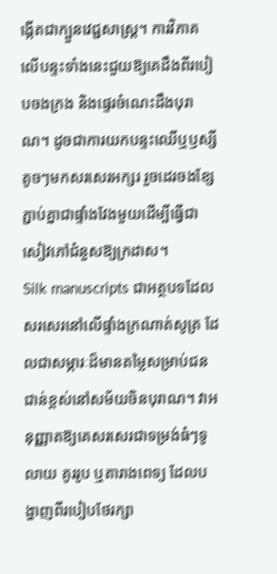ង្កើតជាក្បួនវេជ្ជសាស្ត្រ។ ការវិភាគលើបន្ទះទាំងនេះជួយឱ្យគេដឹងពីរបៀបចងក្រង និងផ្ទេរចំណេះដឹងបុរាណ។ ដូចជាការយកបន្ទះឈើឬឫស្សីតូចៗមកសរសេរអក្សរ រួចដេរចងខ្សែភ្ជាប់គ្នាជាផ្ទាំងវែងមួយដើម្បីធ្វើជាសៀវភៅជំនួសឱ្យក្រដាស។
Silk manuscripts ជាអត្ថបទដែលសរសេរនៅលើផ្ទាំងក្រណាត់សូត្រ ដែលជាសម្ភារៈដ៏មានតម្លៃសម្រាប់ជនជាន់ខ្ពស់នៅសម័យចិនបុរាណ។ វាអនុញ្ញាតឱ្យគេសរសេរជាទម្រង់ធំៗទូលាយ គូររូប ឬតារាងពេទ្យ ដែលបង្ហាញពីរបៀបថែរក្សា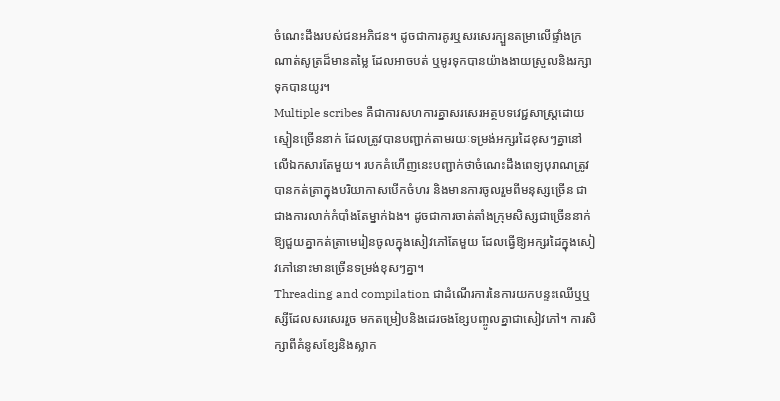ចំណេះដឹងរបស់ជនអភិជន។ ដូចជាការគូរឬសរសេរក្បួនតម្រាលើផ្ទាំងក្រណាត់សូត្រដ៏មានតម្លៃ ដែលអាចបត់ ឬមូរទុកបានយ៉ាងងាយស្រួលនិងរក្សាទុកបានយូរ។
Multiple scribes គឺជាការសហការគ្នាសរសេរអត្ថបទវេជ្ជសាស្ត្រដោយស្មៀនច្រើននាក់ ដែលត្រូវបានបញ្ជាក់តាមរយៈទម្រង់អក្សរដៃខុសៗគ្នានៅលើឯកសារតែមួយ។ របកគំហើញនេះបញ្ជាក់ថាចំណេះដឹងពេទ្យបុរាណត្រូវបានកត់ត្រាក្នុងបរិយាកាសបើកចំហរ និងមានការចូលរួមពីមនុស្សច្រើន ជាជាងការលាក់កំបាំងតែម្នាក់ឯង។ ដូចជាការចាត់តាំងក្រុមសិស្សជាច្រើននាក់ឱ្យជួយគ្នាកត់ត្រាមេរៀនចូលក្នុងសៀវភៅតែមួយ ដែលធ្វើឱ្យអក្សរដៃក្នុងសៀវភៅនោះមានច្រើនទម្រង់ខុសៗគ្នា។
Threading and compilation ជាដំណើរការនៃការយកបន្ទះឈើឬឬស្សីដែលសរសេររួច មកតម្រៀបនិងដេរចងខ្សែបញ្ចូលគ្នាជាសៀវភៅ។ ការសិក្សាពីគំនូសខ្សែនិងស្លាក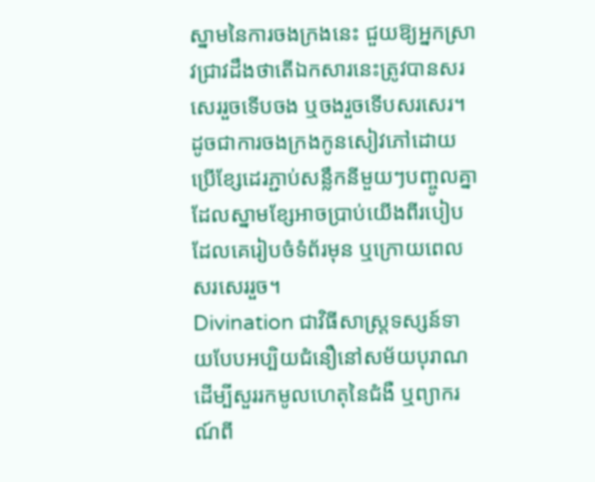ស្នាមនៃការចងក្រងនេះ ជួយឱ្យអ្នកស្រាវជ្រាវដឹងថាតើឯកសារនេះត្រូវបានសរសេររួចទើបចង ឬចងរួចទើបសរសេរ។ ដូចជាការចងក្រងកូនសៀវភៅដោយប្រើខ្សែដេរភ្ជាប់សន្លឹកនីមួយៗបញ្ចូលគ្នា ដែលស្នាមខ្សែអាចប្រាប់យើងពីរបៀបដែលគេរៀបចំទំព័រមុន ឬក្រោយពេលសរសេររួច។
Divination ជាវិធីសាស្ត្រទស្សន៍ទាយបែបអប្បិយជំនឿនៅសម័យបុរាណ ដើម្បីសួររកមូលហេតុនៃជំងឺ ឬព្យាករណ៍ពី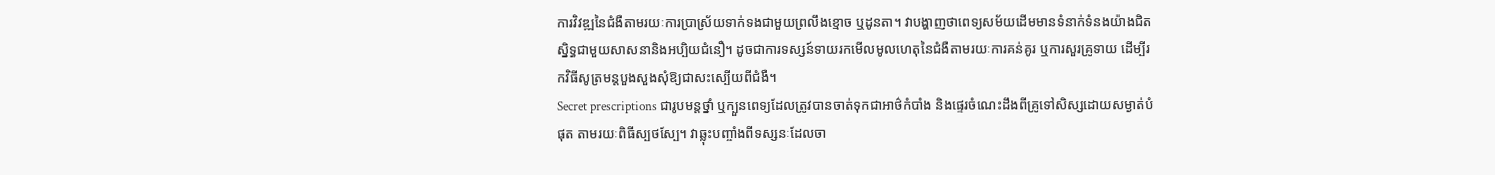ការវិវឌ្ឍនៃជំងឺតាមរយៈការប្រាស្រ័យទាក់ទងជាមួយព្រលឹងខ្មោច ឬដូនតា។ វាបង្ហាញថាពេទ្យសម័យដើមមានទំនាក់ទំនងយ៉ាងជិតស្និទ្ធជាមួយសាសនានិងអប្បិយជំនឿ។ ដូចជាការទស្សន៍ទាយរកមើលមូលហេតុនៃជំងឺតាមរយៈការគន់គូរ ឬការសួរគ្រូទាយ ដើម្បីរកវិធីសូត្រមន្តបួងសួងសុំឱ្យជាសះស្បើយពីជំងឺ។
Secret prescriptions ជារូបមន្តថ្នាំ ឬក្បួនពេទ្យដែលត្រូវបានចាត់ទុកជាអាថ៌កំបាំង និងផ្ទេរចំណេះដឹងពីគ្រូទៅសិស្សដោយសម្ងាត់បំផុត តាមរយៈពិធីស្បថស្បែ។ វាឆ្លុះបញ្ចាំងពីទស្សនៈដែលចា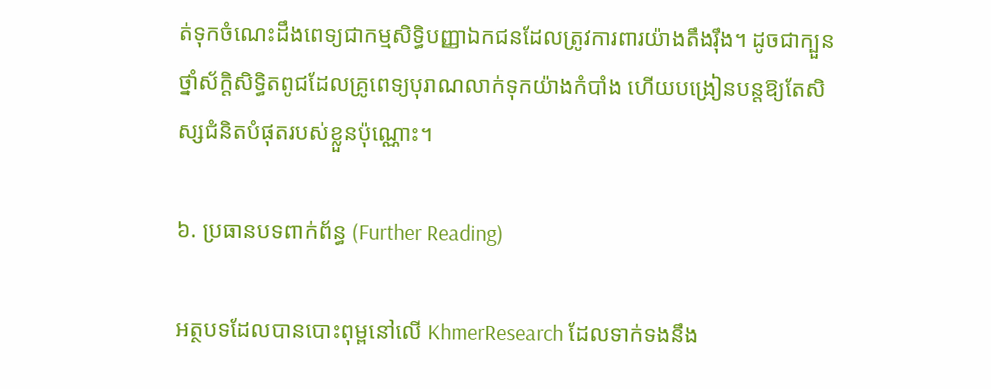ត់ទុកចំណេះដឹងពេទ្យជាកម្មសិទ្ធិបញ្ញាឯកជនដែលត្រូវការពារយ៉ាងតឹងរ៉ឹង។ ដូចជាក្បួនថ្នាំស័ក្តិសិទ្ធិតពូជដែលគ្រូពេទ្យបុរាណលាក់ទុកយ៉ាងកំបាំង ហើយបង្រៀនបន្តឱ្យតែសិស្សជំនិតបំផុតរបស់ខ្លួនប៉ុណ្ណោះ។

៦. ប្រធានបទពាក់ព័ន្ធ (Further Reading)

អត្ថបទដែលបានបោះពុម្ពនៅលើ KhmerResearch ដែលទាក់ទងនឹង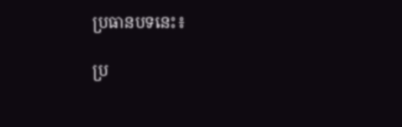ប្រធានបទនេះ៖

ប្រ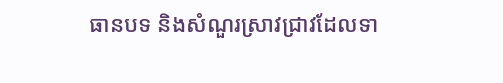ធានបទ និងសំណួរស្រាវជ្រាវដែលទា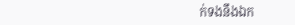ក់ទងនឹងឯក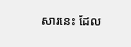សារនេះ ដែល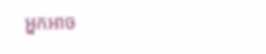អ្នកអាច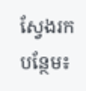ស្វែងរកបន្ថែម៖